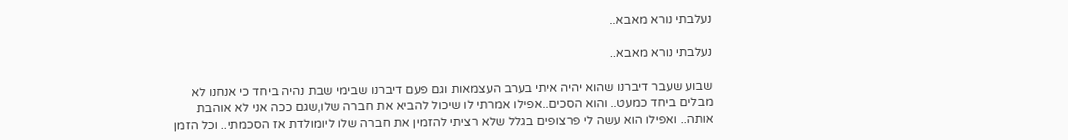נעלבתי נורא מאבא..

נעלבתי נורא מאבא..

שבוע שעבר דיברנו שהוא יהיה איתי בערב העצמאות וגם פעם דיברנו שבימי שבת נהיה ביחד כי אנחנו לא מבלים ביחד כמעט.. והוא הסכים..אפילו אמרתי לו שיכול להביא את חברה שלו,שגם ככה אני לא אוהבת אותה.. ואפילו הוא עשה לי פרצופים בגלל שלא רציתי להזמין את חברה שלו ליומולדת אז הסכמתי.. וכל הזמן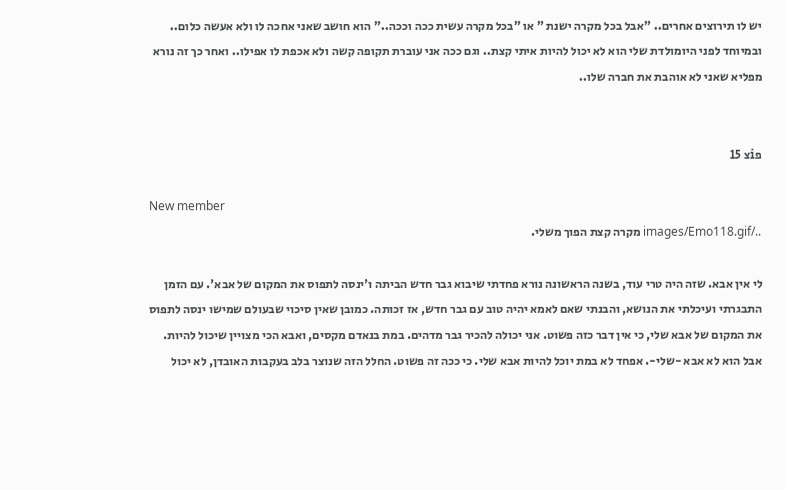יש לו תירוצים אחרים.. "אבל בכל מקרה ישנת " או "בכל מקרה עשית ככה וככה.." הוא חושב שאני אחכה לו ולא אעשה כלום.. ובמיוחד לפני היומולדת שלי הוא לא יכול להיות איתי קצת.. וגם ככה אני עוברת תקופה קשה ולא אכפת לו אפילו.. ואחר כך זה נורא מפליא שאני לא אוהבת את חברה שלו..


פiצ 15

New member
../images/Emo118.gif מקרה קצת הפוך משלי.

לי אין אבא. שזה היה טרי עוד, בשנה הראשונה נורא פחדתי שיבוא גבר חדש הביתה ו'ינסה לתפוס את המקום של אבא'. עם הזמן התבגרתי ועיכלתי את הנושא, והבנתי שאם לאמא יהיה טוב עם גבר חדש, אז זכותה. כמובן שאין סיכוי שבעולם שמישו ינסה לתפוס את המקום של אבא שלי, כי אין דבר כזה פשוט. אני יכולה להכיר גבר מדהים. במת בנאדם מקסים, ואבא הכי מצויין שיכול להיות. אבל הוא לא אבא -שלי-. אפחד לא במת יוכל להיות אבא שלי. כי ככה זה פשוט. החלל הזה שנוצר בלב בעקבות האובדן, לא יכול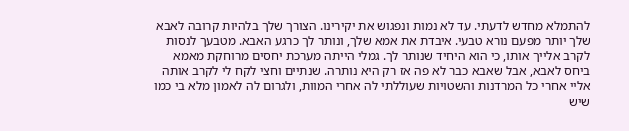להתמלא מחדש לדעתי. עד לא נמות ונפגוש את יקירינו. הצורך שלך בלהיות קרובה לאבא שלך יותר מפעם נורא טבעי. איבדת את אמא שלך, ונותר לך כרגע האבא. מטבעך לנסות לקרב אלייך אותו, כי הוא היחיד שנותר לך. גמלי הייתה מערכת יחסים מרוחקת מאמא ביחס לאבא, אבל שאבא כבר לא פה אז רק היא נותרה. שנתיים וחצי לקח לי לקרב אותה אליי אחרי כל המרדנות והשטויות שעוללתי לה אחרי המוות, ולגרום לה לאמון מלא בי כמו שיש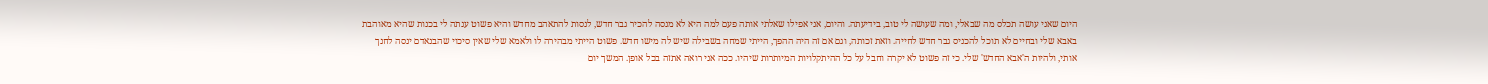היום שאני עושה תכלס מה שבאלי, ומה שעושה לי טוב, בידיעתה. והיום, אני אפילו שאלתי אותה פעם למה היא לא מנסה להכיר גבר חדש, לנסות להתאהב מחדש והיא פשוט ענתה לי בכנות שהיא מאוהבת באבא שלי ובחיים לא תוכל להכניס גבר חדש לחייה. וזאת זכותה, וגם אם זה היה ההפך, הייתי שמחה בשבילה שיש לה מישו חדש. פשוט הייתי מבהירה לו ולאמא שלי שאין סיכוי שהבנאדם ינסה לחנך אותי, ולהיות ה'אבא החדש' שלי. כי זה פשוט לא יקרה וחבל על כל ההיתקלויות המיותרות שיהיו. ככה אני רואה אתזה בכל אופן. המשך יום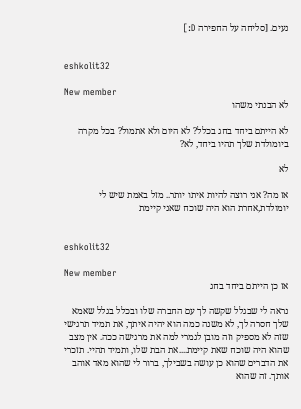נעים. [סליחה על החפירה D:]


eshkolit32

New member
לא הבנתי משהו

לא הייתם ביחד בחג בכלל? לא היום ולא אתמול? בכל מקרה ביומולדת שלך תהיו ביחד, לא?

לא

אז מה? אני רוצה להיות איתו יותר.. מזל באמת שיש לי יומולדת,אחרת הוא היה שוכח שאני קיימת


eshkolit32

New member
אז כן הייתם ביחד בחג

נראה לי שבגלל שקשה לך עם החברה שלו ובכלל בגלל שאמא שלך חסרה לך, לא משנה כמה הוא יהיה איתך, את תמיד תרגישי שזה לא מספיק וזה מובן לגמרי למה את מרגישה ככה. אין מצב שהוא היה שוכח שאת קיימת....את הבת שלו, ותמיד תהיי. תזכרי את הדברים שהוא כן עושה בשבילך, ברור לי שהוא מאד אוהב אותך. זה שהוא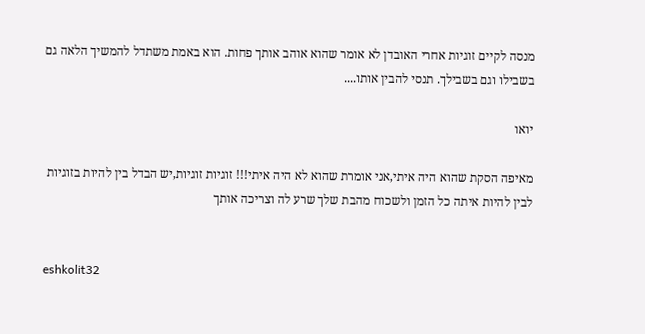מנסה לקיים זוגיות אחרי האובדן לא אומר שהוא אוהב אותך פחות. הוא באמת משתדל להמשיך הלאה גם בשבילו וגם בשבילך. תנסי להבין אותו....

יואו

מאיפה הסקת שהוא היה איתי,אני אומרת שהוא לא היה איתי!!! זוגיות זוגיות,יש הבדל בין להיות בזוגיות לבין להיות איתה כל הזמן ולשכוח מהבת שלך שרע לה וצריכה אותך


eshkolit32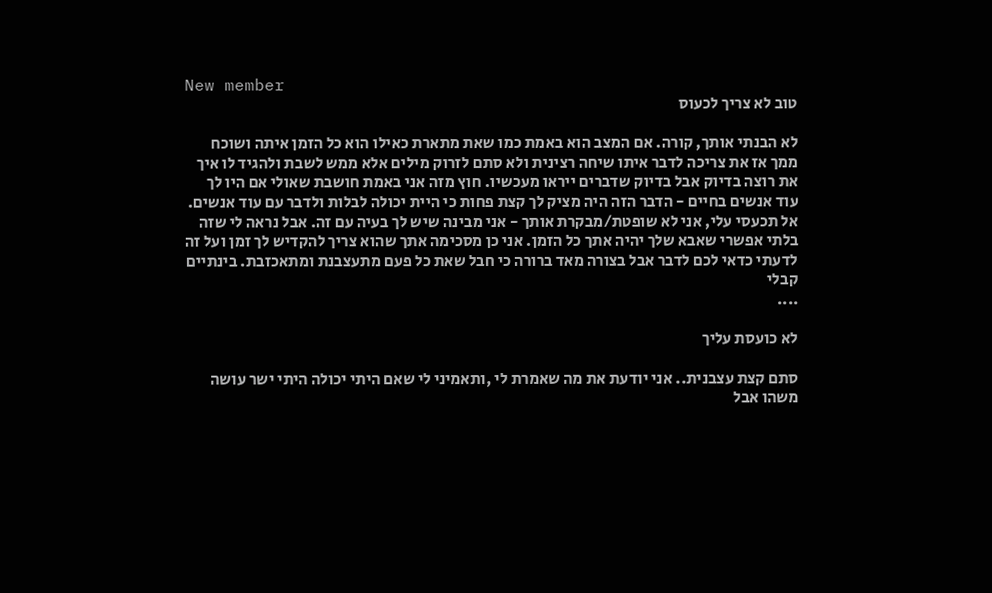New member
טוב לא צריך לכעוס

לא הבנתי אותך, קורה. אם המצב הוא באמת כמו שאת מתארת כאילו הוא כל הזמן איתה ושוכח ממך אז את צריכה לדבר איתו שיחה רצינית ולא סתם לזרוק מילים אלא ממש לשבת ולהגיד לו איך את רוצה בדיוק אבל בדיוק שדברים ייראו מעכשיו. חוץ מזה אני באמת חושבת שאולי אם היו לך עוד אנשים בחיים - הדבר הזה היה מציק לך קצת פחות כי היית יכולה לבלות ולדבר עם עוד אנשים. אל תכעסי עלי, אני לא שופטת/מבקרת אותך - אני מבינה שיש לך בעיה עם זה. אבל נראה לי שזה בלתי אפשרי שאבא שלך יהיה אתך כל הזמן. אני כן מסכימה אתך שהוא צריך להקדיש לך זמן ועל זה לדעתי כדאי לכם לדבר אבל בצורה מאד ברורה כי חבל שאת כל פעם מתעצבנת ומתאכזבת. בינתיים קבלי
....

לא כועסת עליך

סתם קצת עצבנית.. אני יודעת את מה שאמרת לי ,ותאמיני לי שאם היתי יכולה היתי ישר עושה משהו אבל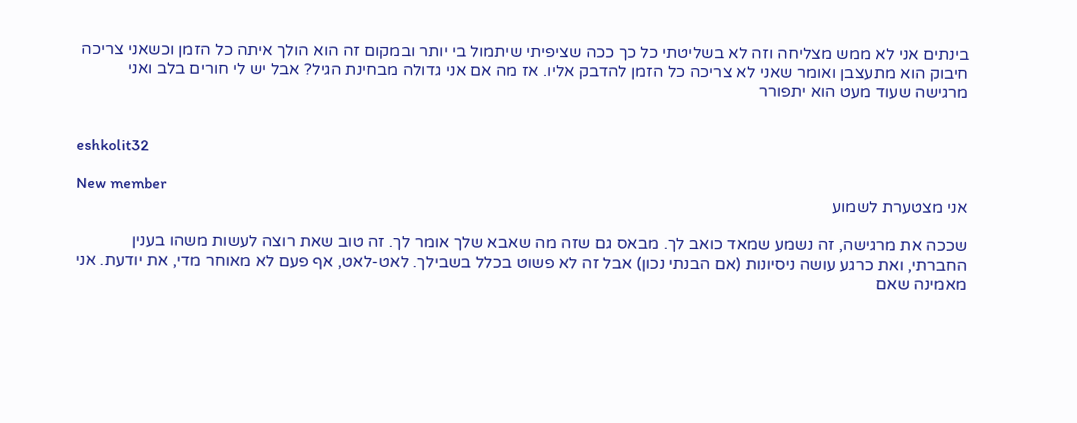בינתים אני לא ממש מצליחה וזה לא בשליטתי כל כך ככה שציפיתי שיתמול בי יותר ובמקום זה הוא הולך איתה כל הזמן וכשאני צריכה חיבוק הוא מתעצבן ואומר שאני לא צריכה כל הזמן להדבק אליו. אז מה אם אני גדולה מבחינת הגיל? אבל יש לי חורים בלב ואני מרגישה שעוד מעט הוא יתפורר


eshkolit32

New member
אני מצטערת לשמוע

שככה את מרגישה, זה נשמע שמאד כואב לך. מבאס גם שזה מה שאבא שלך אומר לך. זה טוב שאת רוצה לעשות משהו בענין החברתי, ואת כרגע עושה ניסיונות (אם הבנתי נכון) אבל זה לא פשוט בכלל בשבילך. לאט-לאט, אף פעם לא מאוחר מדי, את יודעת. אני מאמינה שאם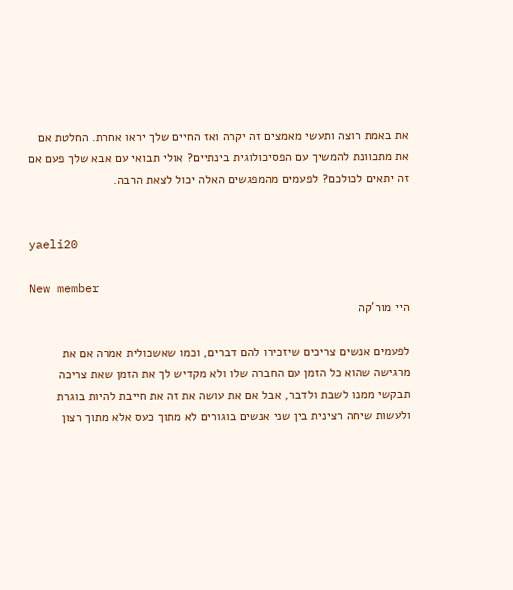את באמת רוצה ותעשי מאמצים זה יקרה ואז החיים שלך יראו אחרת. החלטת אם את מתכוונת להמשיך עם הפסיכולוגית בינתיים? אולי תבואי עם אבא שלך פעם אם זה יתאים לכולכם? לפעמים מהמפגשים האלה יכול לצאת הרבה.


yaeli20

New member
היי מור'קה

לפעמים אנשים צריכים שיזכירו להם דברים, וכמו שאשכולית אמרה אם את מרגישה שהוא כל הזמן עם החברה שלו ולא מקדיש לך את הזמן שאת צריכה תבקשי ממנו לשבת ולדבר, אבל אם את עושה את זה את חייבת להיות בוגרת ולעשות שיחה רצינית בין שני אנשים בוגורים לא מתוך כעס אלא מתוך רצון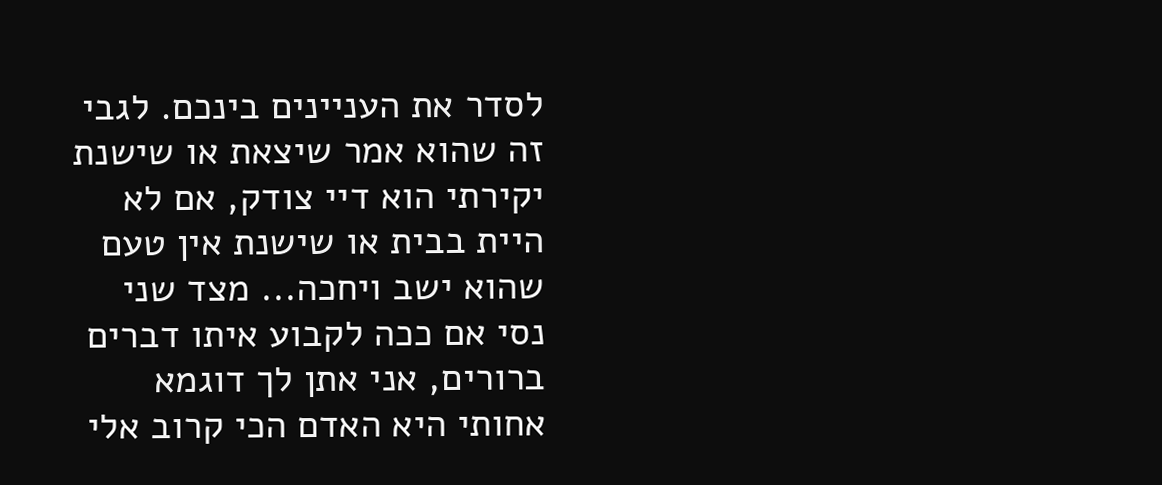לסדר את העניינים בינכם. לגבי זה שהוא אמר שיצאת או שישנת יקירתי הוא דיי צודק, אם לא היית בבית או שישנת אין טעם שהוא ישב ויחכה... מצד שני נסי אם ככה לקבוע איתו דברים ברורים, אני אתן לך דוגמא אחותי היא האדם הכי קרוב אלי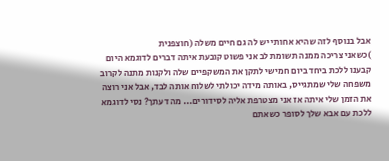אבל בנוסף לזה שהיא אחותי יש לה גם חיים משלה (חוצפנית
)כשאני צריכה ממנה תשומת לב אני פשוט קובעת איתה דברים לדוגמא היום קבענו ללכת ביחד ביום חמישי לתקן את המשקפיים שלה ולקנות מתנה לקרוב משפחה שלי שמתגייס, באותה מידה יכולתי לשלוח אותה לבד, אבל אני רוצה את הזמן שלי איתה אז אני מצטרפת אליה לסידורים... מה דעתך? נסי לדוגמא ללכת עם אבא שלך לסופר כשאתם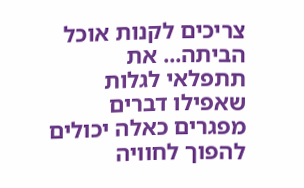צריכים לקנות אוכל הביתה... את תתפלאי לגלות שאפילו דברים מפגרים כאלה יכולים להפוך לחוויה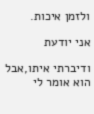ולזמן איכות.

אני יודעת

ודיברתי איתו,אבל הוא אומר לי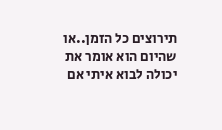תירוצים כל הזמן..או שהיום הוא אומר את יכולה לבוא איתי אם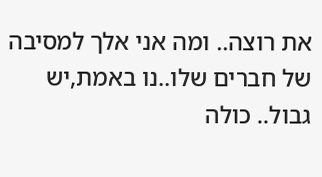את רוצה.. ומה אני אלך למסיבה של חברים שלו..נו באמת,יש גבול.. כולה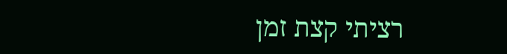רציתי קצת זמן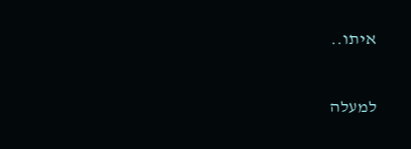איתו..

למעלה